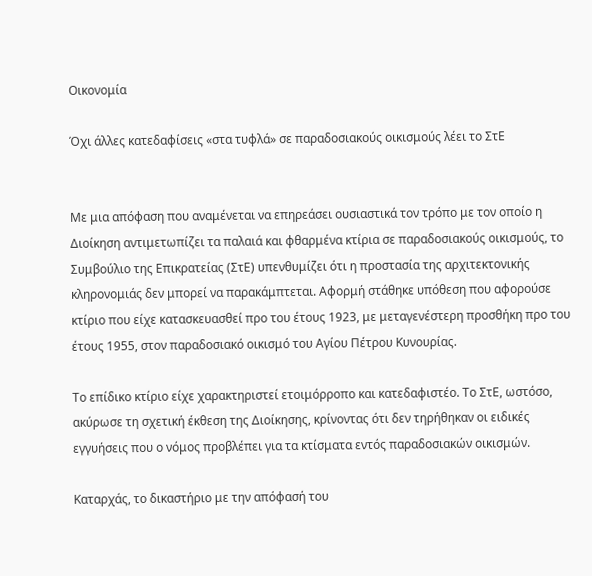Οικονομία

Όχι άλλες κατεδαφίσεις «στα τυφλά» σε παραδοσιακούς οικισμούς λέει το ΣτΕ


Με μια απόφαση που αναμένεται να επηρεάσει ουσιαστικά τον τρόπο με τον οποίο η Διοίκηση αντιμετωπίζει τα παλαιά και φθαρμένα κτίρια σε παραδοσιακούς οικισμούς, το Συμβούλιο της Επικρατείας (ΣτΕ) υπενθυμίζει ότι η προστασία της αρχιτεκτονικής κληρονομιάς δεν μπορεί να παρακάμπτεται. Αφορμή στάθηκε υπόθεση που αφορούσε κτίριο που είχε κατασκευασθεί προ του έτους 1923, με μεταγενέστερη προσθήκη προ του έτους 1955, στον παραδοσιακό οικισμό του Αγίου Πέτρου Κυνουρίας.

Το επίδικο κτίριο είχε χαρακτηριστεί ετοιμόρροπο και κατεδαφιστέο. Το ΣτΕ, ωστόσο, ακύρωσε τη σχετική έκθεση της Διοίκησης, κρίνοντας ότι δεν τηρήθηκαν οι ειδικές εγγυήσεις που ο νόμος προβλέπει για τα κτίσματα εντός παραδοσιακών οικισμών.

Καταρχάς, το δικαστήριο με την απόφασή του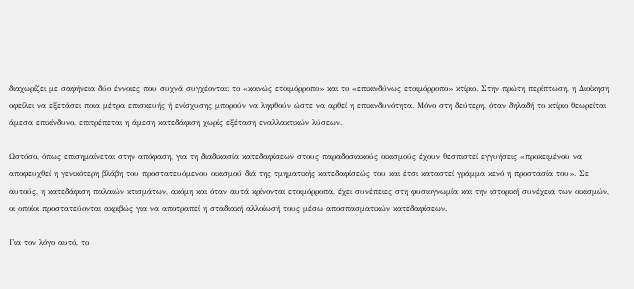διαχωρίζει με σαφήνεια δύο έννοιες που συχνά συγχέονται: το «κοινώς ετοιμόρροπο» και το «επικινδύνως ετοιμόρροπο» κτίριο. Στην πρώτη περίπτωση, η Διοίκηση οφείλει να εξετάσει ποια μέτρα επισκευής ή ενίσχυσης μπορούν να ληφθούν ώστε να αρθεί η επικινδυνότητα. Μόνο στη δεύτερη, όταν δηλαδή το κτίριο θεωρείται άμεσα επικίνδυνο, επιτρέπεται η άμεση κατεδάφιση χωρίς εξέταση εναλλακτικών λύσεων.

Ωστόσο, όπως επισημαίνεται στην απόφαση, για τη διαδικασία κατεδαφίσεων στους παραδοσιακούς οικισμούς έχουν θεσπιστεί εγγυήσεις «προκειμένου να αποφευχθεί η γενικότερη βλάβη του προστατευόμενου οικισμού διά της τμηματικής κατεδαφίσεώς του και έτσι καταστεί γράμμα κενό η προστασία του». Σε αυτούς, η κατεδάφιση παλαιών κτισμάτων, ακόμη και όταν αυτά κρίνονται ετοιμόρροπα, έχει συνέπειες στη φυσιογνωμία και την ιστορική συνέχεια των οικισμών, οι οποίοι προστατεύονται ακριβώς για να αποτραπεί η σταδιακή αλλοίωσή τους μέσω αποσπασματικών κατεδαφίσεων.

Για τον λόγο αυτό, το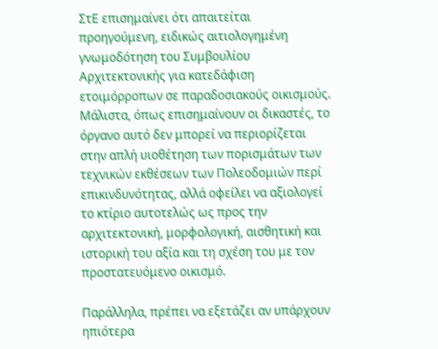ΣτΕ επισημαίνει ότι απαιτείται προηγούμενη, ειδικώς αιτιολογημένη γνωμοδότηση του Συμβουλίου Αρχιτεκτονικής για κατεδάφιση ετοιμόρροπων σε παραδοσιακούς οικισμούς. Μάλιστα, όπως επισημαίνουν οι δικαστές, το όργανο αυτό δεν μπορεί να περιορίζεται στην απλή υιοθέτηση των πορισμάτων των τεχνικών εκθέσεων των Πολεοδομιών περί επικινδυνότητας, αλλά οφείλει να αξιολογεί το κτίριο αυτοτελώς ως προς την αρχιτεκτονική, μορφολογική, αισθητική και ιστορική του αξία και τη σχέση του με τον προστατευόμενο οικισμό.

Παράλληλα, πρέπει να εξετάζει αν υπάρχουν ηπιότερα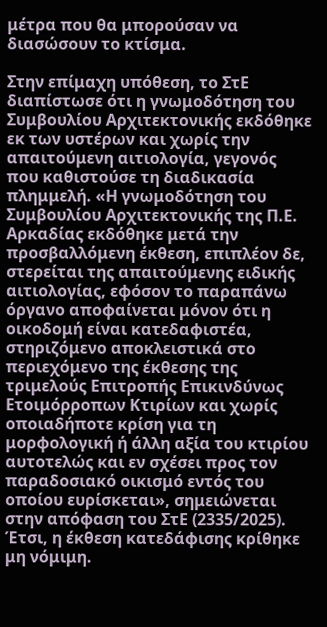μέτρα που θα μπορούσαν να διασώσουν το κτίσμα.

Στην επίμαχη υπόθεση, το ΣτΕ διαπίστωσε ότι η γνωμοδότηση του Συμβουλίου Αρχιτεκτονικής εκδόθηκε εκ των υστέρων και χωρίς την απαιτούμενη αιτιολογία, γεγονός που καθιστούσε τη διαδικασία πλημμελή. «Η γνωμοδότηση του Συμβουλίου Αρχιτεκτονικής της Π.Ε. Αρκαδίας εκδόθηκε μετά την προσβαλλόμενη έκθεση, επιπλέον δε, στερείται της απαιτούμενης ειδικής αιτιολογίας, εφόσον το παραπάνω όργανο αποφαίνεται μόνον ότι η οικοδομή είναι κατεδαφιστέα, στηριζόμενο αποκλειστικά στο περιεχόμενο της έκθεσης της τριμελούς Επιτροπής Επικινδύνως Ετοιμόρροπων Κτιρίων και χωρίς οποιαδήποτε κρίση για τη μορφολογική ή άλλη αξία του κτιρίου αυτοτελώς και εν σχέσει προς τον παραδοσιακό οικισμό εντός του οποίου ευρίσκεται», σημειώνεται στην απόφαση του ΣτΕ (2335/2025). Έτσι, η έκθεση κατεδάφισης κρίθηκε μη νόμιμη.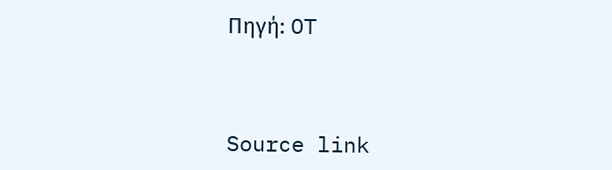Πηγή: OT



Source link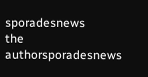sporadesnews
the authorsporadesnews